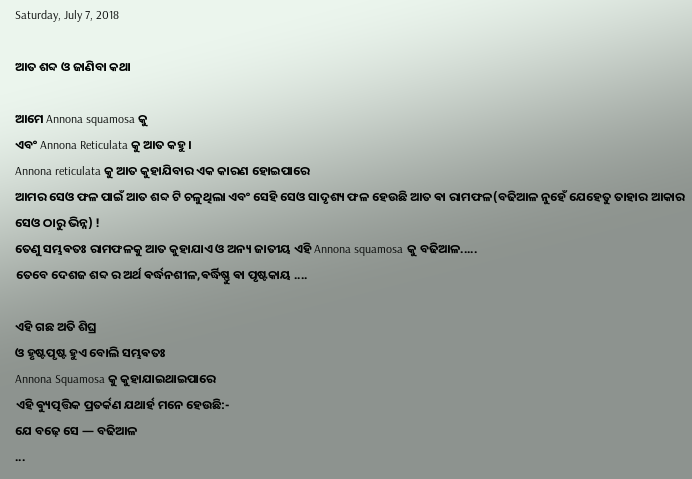Saturday, July 7, 2018

ଆତ ଶବ୍ଦ ଓ ଜାଣିବା କଥା

ଆମେ Annona squamosa କୁ
ଏବଂ Annona Reticulata କୁ ଆତ କହୁ ।
Annona reticulata କୁ ଆତ କୁହାଯିବାର ଏକ କାରଣ ହୋଇପାରେ
ଆମର ସେଓ ଫଳ ପାଇଁ ଆତ ଶବ୍ଦ ଟି ଚଳୁଥିଲା ଏବଂ ସେହି ସେଓ ସାଦୃଶ୍ୟ ଫଳ ହେଉଛି ଆତ ଵା ରାମଫଳ(ବଢିଆଳ ନୁହେଁ ଯେହେତୁ ତାହାର ଆକାର ସେଓ ଠାରୁ ଭିନ୍ନ) !
ତେଣୁ ସମ୍ଭଵତଃ ରାମଫଳକୁ ଆତ କୁହାଯାଏ ଓ ଅନ୍ୟ ଜାତୀୟ ଏହି Annona squamosa କୁ ବଢିଆଳ.....
ତେବେ ଦେଶଜ ଶବ୍ଦ ର ଅର୍ଥ ଵର୍ଦ୍ଧନଶୀଳ,ଵର୍ଦ୍ଧିଷ୍ଣୁ ଵା ପୃଷ୍ଟକାୟ ....

ଏହି ଗଛ ଅତି ଶିଘ୍ର
ଓ ହୃଷ୍ଟପୃଷ୍ଟ ହୁଏ ବୋଲି ସମ୍ଭଵତଃ
Annona Squamosa କୁ କୁହାଯାଇଥାଇପାରେ
ଏହି ଵ୍ୟୁତ୍ପତ୍ତିକ ପ୍ରତର୍କଣ ଯଥାର୍ହ ମନେ ହେଉଛି:-
ଯେ ବଢ଼େ ସେ — ବଢିଆଳ
...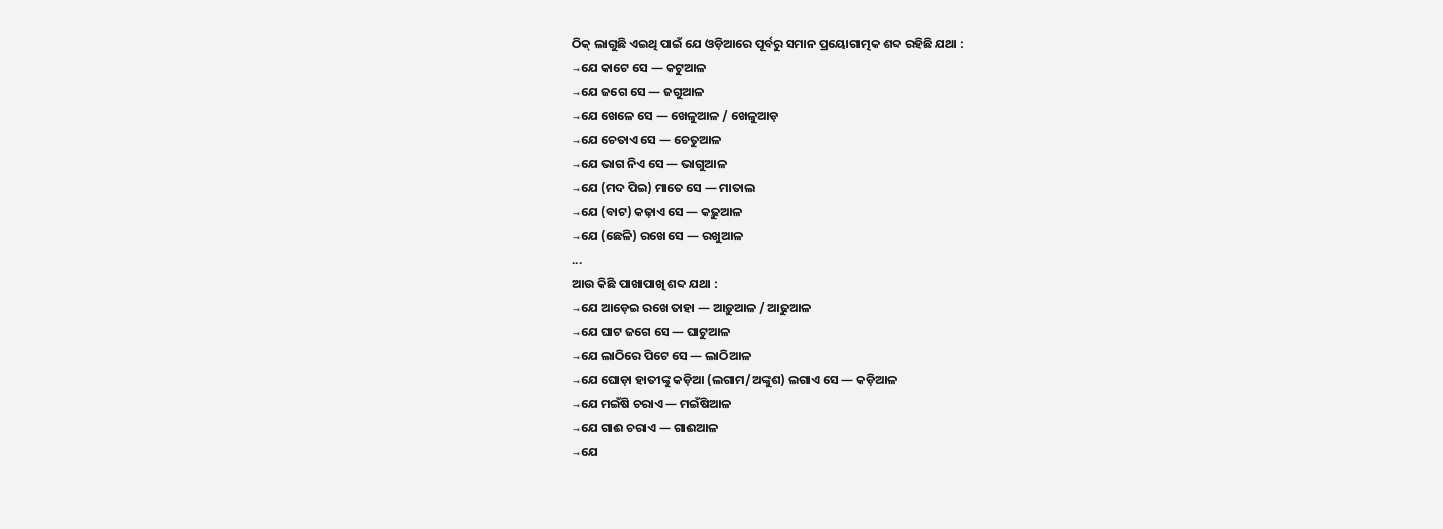ଠିକ୍ ଲାଗୁଛି ଏଇଥି ପାଇଁ ଯେ ଓଡ଼ିଆରେ ପୂର୍ବରୁ ସମାନ ପ୍ରୟୋଗାତ୍ମକ ଶବ୍ଦ ରହିଛି ଯଥା :
→ଯେ କାଟେ ସେ — କଟୁଆଳ
→ଯେ ଜଗେ ସେ — ଜଗୁଆଳ
→ଯେ ଖେଳେ ସେ — ଖେଳୁଆଳ / ଖେଳୁଆଡ଼
→ଯେ ଚେତାଏ ସେ — ଚେତୁଆଳ
→ଯେ ଭାଗ ନିଏ ସେ — ଭାଗୁଆଳ
→ଯେ (ମଦ ପିଇ) ମାତେ ସେ — ମାତାଲ
→ଯେ (ବାଟ) କଢ଼ାଏ ସେ — କଢ଼ୁଆଳ
→ଯେ (ଛେଳି) ରଖେ ସେ — ରଖୁଆଳ
...
ଆଉ କିଛି ପାଖାପାଖି ଶବ୍ଦ ଯଥା :
→ଯେ ଆଡ଼େଇ ରଖେ ତାହା — ଆଡ଼ୁଆଳ / ଆଢୁଆଳ
→ଯେ ଘାଟ ଜଗେ ସେ — ଘାଟୁଆଳ
→ଯେ ଲାଠିରେ ପିଟେ ସେ — ଲାଠିଆଳ
→ଯେ ଘୋଡ଼ା ହାତୀଙ୍କୁ କଡ଼ିଆ (ଲଗାମ/ଅଙ୍କୁଶ) ଲଗାଏ ସେ — କଡ଼ିଆଳ
→ଯେ ମଇଁଷି ଚରାଏ — ମଇଁଷିଆଳ
→ଯେ ଗାଈ ଚରାଏ — ଗାଈଆଳ
→ଯେ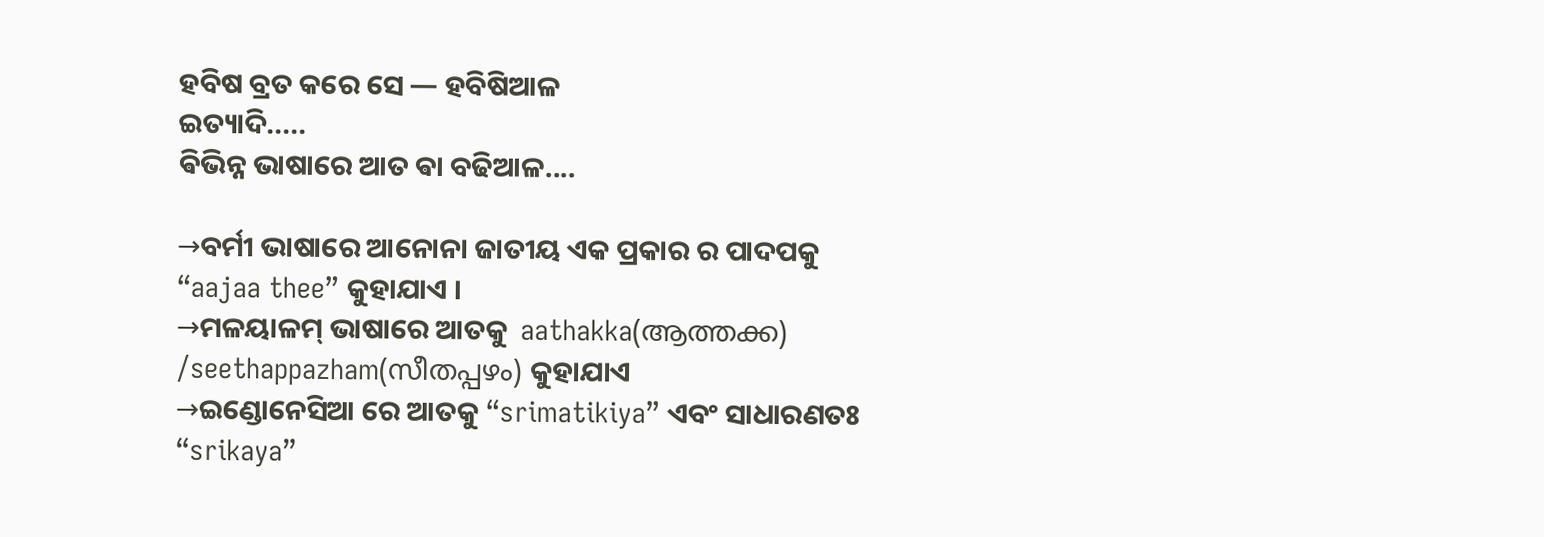ହବିଷ ବ୍ରତ କରେ ସେ — ହବିଷିଆଳ
ଇତ୍ୟାଦି.....
ଵିଭିନ୍ନ ଭାଷାରେ ଆତ ଵା ବଢିଆଳ....

→ବର୍ମୀ ଭାଷାରେ ଆନୋନା ଜାତୀୟ ଏକ ପ୍ରକାର ର ପାଦପକୁ “aajaa thee” କୁହାଯାଏ ।
→ମଳୟାଳମ୍ ଭାଷାରେ ଆତକୁ  aathakka(ആത്തക്ക) /seethappazham(സീതപ്പഴം) କୁହାଯାଏ
→ଇଣ୍ଡୋନେସିଆ ରେ ଆତକୁ “srimatikiya” ଏବଂ ସାଧାରଣତଃ “srikaya”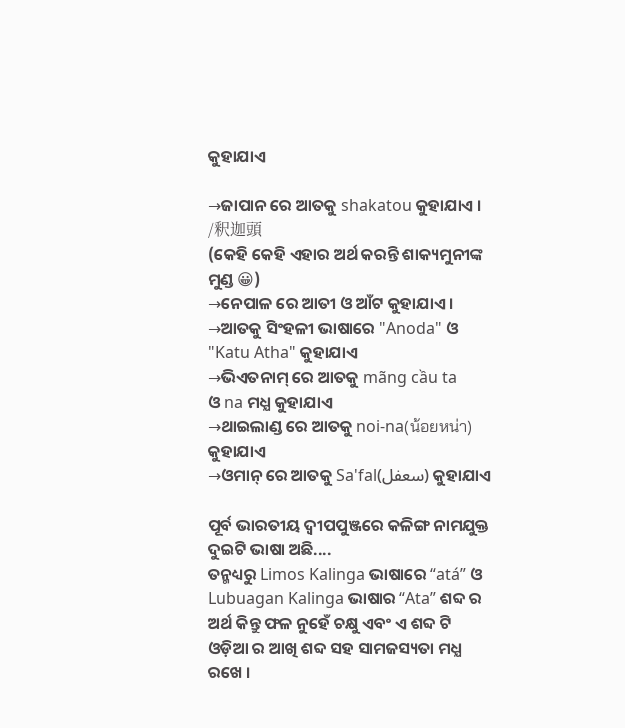କୁହାଯାଏ

→ଜାପାନ ରେ ଆତକୁ shakatou କୁହାଯାଏ ।
/釈迦頭
(କେହି କେହି ଏହାର ଅର୍ଥ କରନ୍ତି ଶାକ୍ୟମୁନୀଙ୍କ ମୁଣ୍ଡ 😀)
→ନେପାଳ ରେ ଆତୀ ଓ ଆଁଟ କୁହାଯାଏ ।
→ଆତକୁ ସିଂହଳୀ ଭାଷାରେ "Anoda" ଓ "Katu Atha" କୁହାଯାଏ
→ଭିଏତନାମ୍ ରେ ଆତକୁ mãng cầu ta
ଓ na ମଧ୍ଯ କୁହାଯାଏ
→ଥାଇଲାଣ୍ଡ ରେ ଆତକୁ noi-na(น้อยหน่า) କୁହାଯାଏ
→ଓମାନ୍ ରେ ଆତକୁ Sa'fal(سعفل) କୁହାଯାଏ

ପୂର୍ବ ଭାରତୀୟ ଦ୍ଵୀପପୁଞ୍ଜରେ କଳିଙ୍ଗ ନାମଯୁକ୍ତ ଦୁଇଟି ଭାଷା ଅଛି....
ତନ୍ମଧ୍ୟରୁ Limos Kalinga ଭାଷାରେ “atá” ଓ Lubuagan Kalinga ଭାଷାର “Ata” ଶବ୍ଦ ର ଅର୍ଥ କିନ୍ତୁ ଫଳ ନୁହେଁ ଚକ୍ଷୁ ଏବଂ ଏ ଶବ୍ଦ ଟି ଓଡ଼ିଆ ର ଆଖି ଶବ୍ଦ ସହ ସାମଜସ୍ୟତା ମଧ୍ଯ ରଖେ ।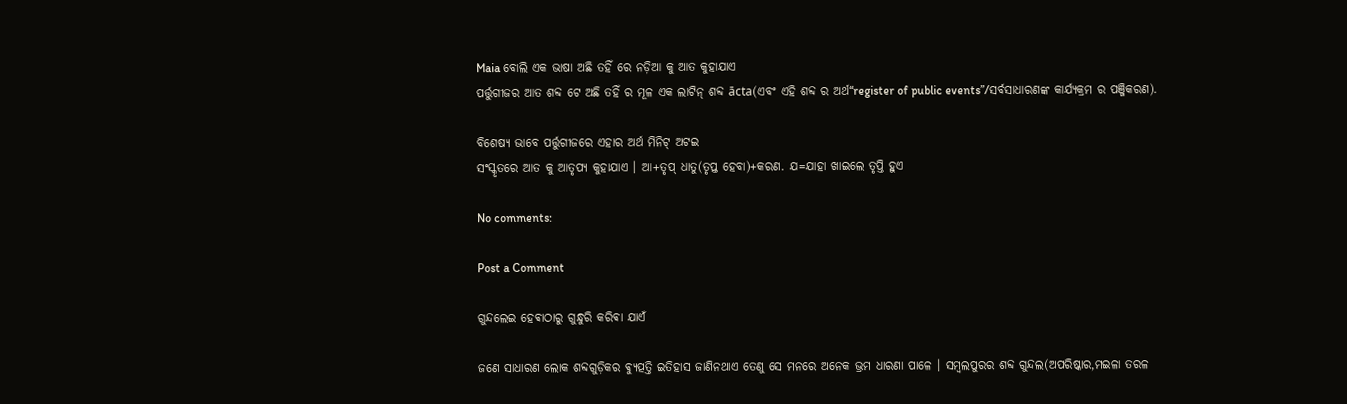Maia ବୋଲି ଏକ ଭାଷା ଅଛି ତହିଁ ରେ ନଡ଼ିଆ କୁ ଆତ କୁହାଯାଏ
ପର୍ତ୍ତୁଗୀଜର ଆତ ଶବ୍ଦ ଟେ ଅଛି ତହିଁ ର ମୂଳ ଏକ ଲାଟିନ୍ ଶବ୍ଦ ācta(ଏବଂ ଏହି ଶବ୍ଦ ର ଅର୍ଥ“register of public events”/ସର୍ବସାଧାରଣଙ୍କ କାର୍ଯ୍ୟକ୍ରମ ର ପଞ୍ଜିକରଣ).

ବିଶେଷ୍ୟ ଭାବେ ପର୍ତ୍ତୁଗୀଜରେ ଏହାର ଅର୍ଥ ମିନିଟ୍ ଅଟଇ
ସଂସ୍କୃତରେ ଆତ କୁ ଆତୃପ୍ୟ କୁହାଯାଏ । ଆ+ତୃପ୍ ଧାତୁ(ତୃପ୍ତ ହେବା)+କରଣ. ଯ=ଯାହା ଖାଇଲେ ତୃପ୍ତି ହୁଏ

No comments:

Post a Comment

ଗୁନ୍ଦଲେଇ ହେଵାଠାରୁ ଗୁନ୍ଧୁରି କରିଵା ଯାଏଁ

ଜଣେ ସାଧାରଣ ଲୋକ ଶବ୍ଦଗୁଡ଼ିକର ଵ୍ୟୁତ୍ପତ୍ତି ଇତିହାସ ଜାଣିନଥାଏ ତେଣୁ ସେ ମନରେ ଅନେକ ଭ୍ରମ ଧାରଣା ପାଳେ । ସମ୍ବଲପୁରର ଶବ୍ଦ ଗୁନ୍ଦଲ(ଅପରିଷ୍କାର,ମଇଳା ତରଳ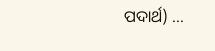ପଦାର୍ଥ) ...